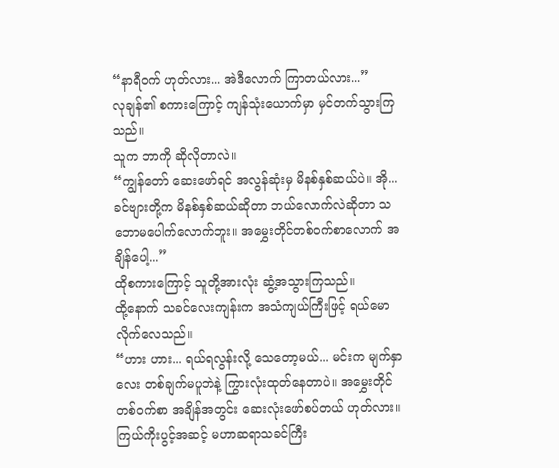“နာရီဝက် ဟုတ်လား... အဲဒီလောက် ကြာတယ်လား...”
လုချန်၏ စကားကြောင့် ကျန်သုံးယောက်မှာ မှင်တက်သွားကြသည်။
သူက ဘာကို ဆိုလိုတာလဲ။
“ကျွန်တော် ဆေးဖော်ရင် အလွန်ဆုံးမှ မိနစ်နှစ်ဆယ်ပဲ။ အို... ခင်ဗျားတို့က မိနစ်နှစ်ဆယ်ဆိုတာ ဘယ်လောက်လဲဆိုတာ သဘောမပေါက်လောက်ဘူး။ အမွှေးတိုင်တစ်ဝက်စာလောက် အချိန်ပေါ့...”
ထိုစကားကြောင့် သူတို့အားလုံး ဆွံ့အသွားကြသည်။
ထို့နောက် သခင်လေးကျန်းက အသံကျယ်ကြီးဖြင့် ရယ်မောလိုက်လေသည်။
“ဟား ဟား... ရယ်ရလွန်းလို့ သေတော့မယ်... မင်းက မျက်နှာလေး တစ်ချက်မပူဘဲနဲ့ ကြွားလုံးထုတ်နေတာပဲ။ အမွှေးတိုင်တစ်ဝက်စာ အချိန်အတွင်း ဆေးလုံးဖော်စပ်တယ် ဟုတ်လား။ ကြယ်ကိုးပွင့်အဆင့် မဟာဆရာသခင်ကြီး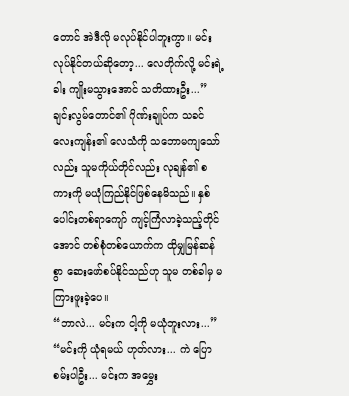တောင် အဲဒီလို မလုပ်နိုင်ပါဘူးကွာ။ မင်းလုပ်နိုင်တယ်ဆိုတော့... လေတိုက်လို့ မင်းရဲ့ခါး ကျိုးမသွားအောင် သတိထားဦး...”
ချင်းလွမ်တောင်၏ ဂိုဏ်းချုပ်က သခင်လေးကျန်း၏ လေသံကို သဘောမကျသော်လည်း သူမကိုယ်တိုင်လည်း လုချန်၏ စကားကို မယုံကြည်နိုင်ဖြစ်နေမိသည်။ နှစ်ပေါင်းတစ်ရာကျော် ကျင့်ကြံလာခဲ့သည့်တိုင်အောင် တစ်စုံတစ်ယောက်က ထိုမျှမြန်ဆန်စွာ ဆေးဖော်စပ်နိုင်သည်ဟု သူမ တစ်ခါမှ မကြားဖူးခဲ့ပေ။
“ဘာလဲ... မင်းက ငါ့ကို မယုံဘူးလား...”
“မင်းကို ယုံရမယ် ဟုတ်လား... ကဲ ပြောစမ်းပါဦး... မင်းက အမွှေး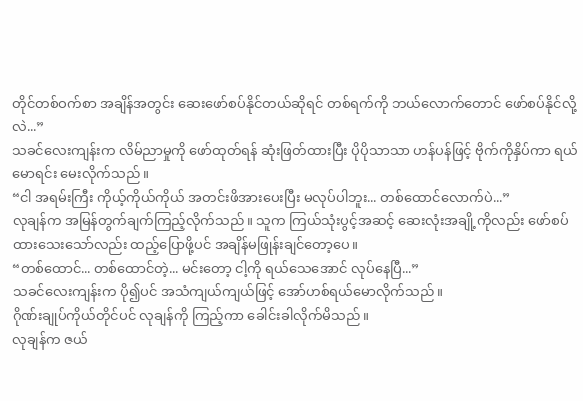တိုင်တစ်ဝက်စာ အချိန်အတွင်း ဆေးဖော်စပ်နိုင်တယ်ဆိုရင် တစ်ရက်ကို ဘယ်လောက်တောင် ဖော်စပ်နိုင်လို့လဲ...”
သခင်လေးကျန်းက လိမ်ညာမှုကို ဖော်ထုတ်ရန် ဆုံးဖြတ်ထားပြီး ပိုပိုသာသာ ဟန်ပန်ဖြင့် ဗိုက်ကိုနှိပ်ကာ ရယ်မောရင်း မေးလိုက်သည်။
“ငါ အရမ်းကြီး ကိုယ့်ကိုယ်ကိုယ် အတင်းဖိအားပေးပြီး မလုပ်ပါဘူး... တစ်ထောင်လောက်ပဲ...”
လုချန်က အမြန်တွက်ချက်ကြည့်လိုက်သည်။ သူက ကြယ်သုံးပွင့်အဆင့် ဆေးလုံးအချို့ကိုလည်း ဖော်စပ်ထားသေးသော်လည်း ထည့်ပြောဖို့ပင် အချိန်မဖြုန်းချင်တော့ပေ။
“တစ်ထောင်... တစ်ထောင်တဲ့... မင်းတော့ ငါ့ကို ရယ်သေအောင် လုပ်နေပြီ...”
သခင်လေးကျန်းက ပို၍ပင် အသံကျယ်ကျယ်ဖြင့် အော်ဟစ်ရယ်မောလိုက်သည်။
ဂိုဏ်းချုပ်ကိုယ်တိုင်ပင် လုချန်ကို ကြည့်ကာ ခေါင်းခါလိုက်မိသည်။
လုချန်က ဇယ်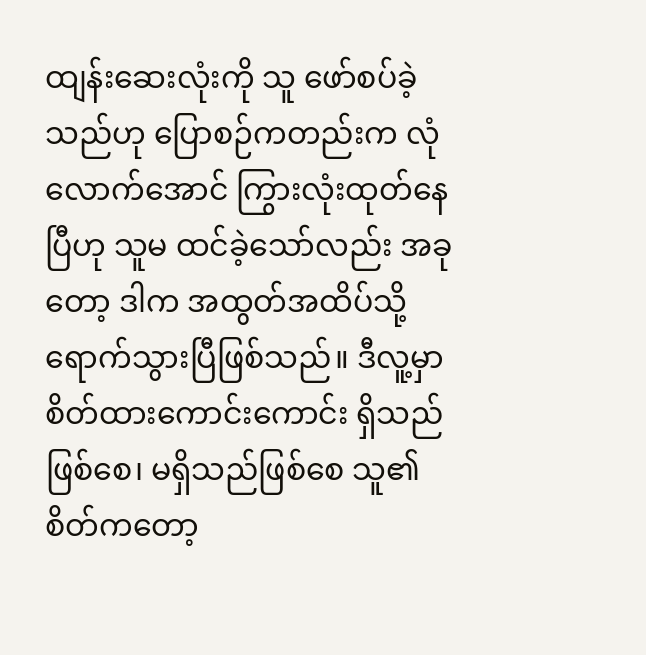ထျန်းဆေးလုံးကို သူ ဖော်စပ်ခဲ့သည်ဟု ပြောစဉ်ကတည်းက လုံလောက်အောင် ကြွားလုံးထုတ်နေပြီဟု သူမ ထင်ခဲ့သော်လည်း အခုတော့ ဒါက အထွတ်အထိပ်သို့ ရောက်သွားပြီဖြစ်သည်။ ဒီလူ့မှာ စိတ်ထားကောင်းကောင်း ရှိသည်ဖြစ်စေ၊ မရှိသည်ဖြစ်စေ သူ၏ စိတ်ကတော့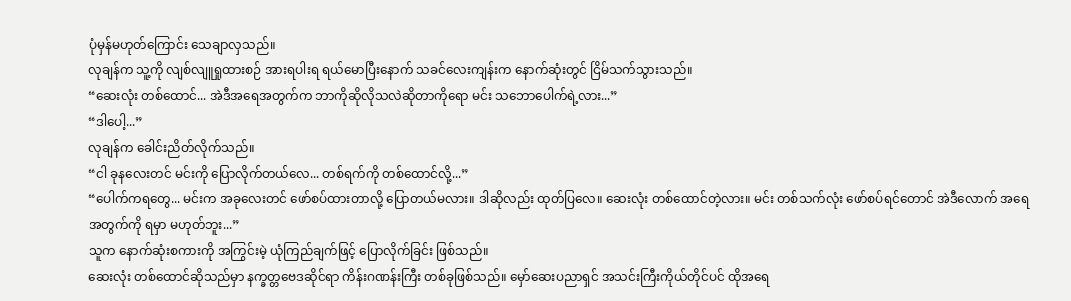ပုံမှန်မဟုတ်ကြောင်း သေချာလှသည်။
လုချန်က သူ့ကို လျစ်လျူရှုထားစဉ် အားရပါးရ ရယ်မောပြီးနောက် သခင်လေးကျန်းက နောက်ဆုံးတွင် ငြိမ်သက်သွားသည်။
“ဆေးလုံး တစ်ထောင်... အဲဒီအရေအတွက်က ဘာကိုဆိုလိုသလဲဆိုတာကိုရော မင်း သဘောပေါက်ရဲ့လား...”
“ဒါပေါ့...”
လုချန်က ခေါင်းညိတ်လိုက်သည်။
“ငါ ခုနလေးတင် မင်းကို ပြောလိုက်တယ်လေ... တစ်ရက်ကို တစ်ထောင်လို့...”
“ပေါက်ကရတွေ... မင်းက အခုလေးတင် ဖော်စပ်ထားတာလို့ ပြောတယ်မလား။ ဒါဆိုလည်း ထုတ်ပြလေ။ ဆေးလုံး တစ်ထောင်တဲ့လား။ မင်း တစ်သက်လုံး ဖော်စပ်ရင်တောင် အဲဒီလောက် အရေအတွက်ကို ရမှာ မဟုတ်ဘူး...”
သူက နောက်ဆုံးစကားကို အကြွင်းမဲ့ ယုံကြည်ချက်ဖြင့် ပြောလိုက်ခြင်း ဖြစ်သည်။
ဆေးလုံး တစ်ထောင်ဆိုသည်မှာ နက္ခတ္တဗေဒဆိုင်ရာ ကိန်းဂဏန်းကြီး တစ်ခုဖြစ်သည်။ မှော်ဆေးပညာရှင် အသင်းကြီးကိုယ်တိုင်ပင် ထိုအရေ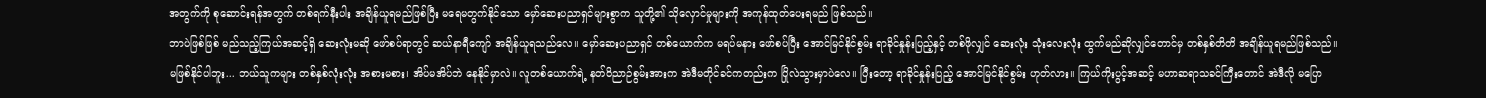အတွက်ကို စုဆောင်းရန်အတွက် တစ်ရက်နီးပါး အချိန်ယူရမည်ဖြစ်ပြီး မရေမတွက်နိုင်သော မှော်ဆေးပညာရှင်များစွာက သူတို့၏ သိုလှောင်မှုများကို အကုန်ထုတ်ပေးရမည် ဖြစ်သည်။
ဘာပဲဖြစ်ဖြစ် မည်သည့်ကြယ်အဆင့်ရှိ ဆေးလုံးမဆို ဖော်စပ်ရာတွင် ဆယ်နာရီကျော် အချိန်ယူရသည်လေ။ မှော်ဆေးပညာရှင် တစ်ယောက်က မရပ်မနား ဖော်စပ်ပြီး အောင်မြင်နိုင်စွမ်း ရာခိုင်နှုန်းပြည့်နှင့် တစ်ဖိုလျှင် ဆေးလုံး သုံးလေးလုံး ထွက်မည်ဆိုလျှင်တောင်မှ တစ်နှစ်တိတိ အချိန်ယူရမည်ဖြစ်သည်။
မဖြစ်နိုင်ပါဘူး... ဘယ်သူကများ တစ်နှစ်လုံးလုံး အစားမစား၊ အိပ်မအိပ်ဘဲ နေနိုင်မှာလဲ။ လူတစ်ယောက်ရဲ့ နတ်ဝိညာဉ်စွမ်းအားက အဲဒီမတိုင်ခင်ကတည်းက ပြိုလဲသွားမှာပဲလေ။ ပြီးတော့ ရာခိုင်နှုန်းပြည့် အောင်မြင်နိုင်စွမ်း ဟုတ်လား။ ကြယ်ကိုးပွင့်အဆင့် မဟာဆရာသခင်ကြီးတောင် အဲဒီလို မပြော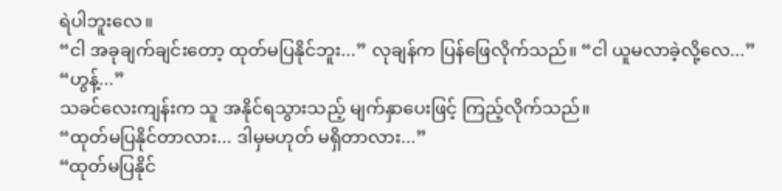ရဲပါဘူးလေ။
“ငါ အခုချက်ချင်းတော့ ထုတ်မပြနိုင်ဘူး...” လုချန်က ပြန်ဖြေလိုက်သည်။ “ငါ ယူမလာခဲ့လို့လေ...”
“ဟွန့်...”
သခင်လေးကျန်းက သူ အနိုင်ရသွားသည့် မျက်နှာပေးဖြင့် ကြည့်လိုက်သည်။
“ထုတ်မပြနိုင်တာလား... ဒါမှမဟုတ် မရှိတာလား...”
“ထုတ်မပြနိုင်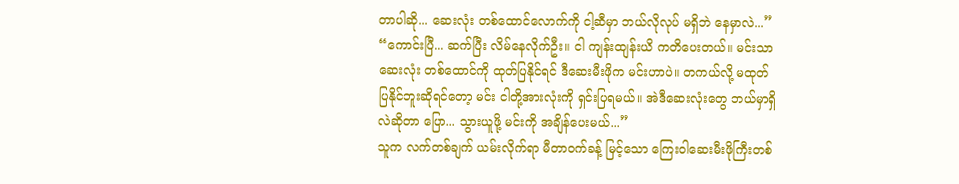တာပါဆို... ဆေးလုံး တစ်ထောင်လောက်ကို ငါ့ဆီမှာ ဘယ်လိုလုပ် မရှိဘဲ နေမှာလဲ...”
“ကောင်းပြီ... ဆက်ပြီး လိမ်နေလိုက်ဦး။ ငါ ကျန်းထျန်းယိ ကတိပေးတယ်။ မင်းသာ ဆေးလုံး တစ်ထောင်ကို ထုတ်ပြနိုင်ရင် ဒီဆေးမီးဖိုက မင်းဟာပဲ။ တကယ်လို့ မထုတ်ပြနိုင်ဘူးဆိုရင်တော့ မင်း ငါတို့အားလုံးကို ရှင်းပြရမယ်။ အဲဒီဆေးလုံးတွေ ဘယ်မှာရှိလဲဆိုတာ ပြော... သွားယူဖို့ မင်းကို အချိန်ပေးမယ်...”
သူက လက်တစ်ချက် ယမ်းလိုက်ရာ မီတာဝက်ခန့် မြင့်သော ကြေးဝါဆေးမီးဖိုကြီးတစ်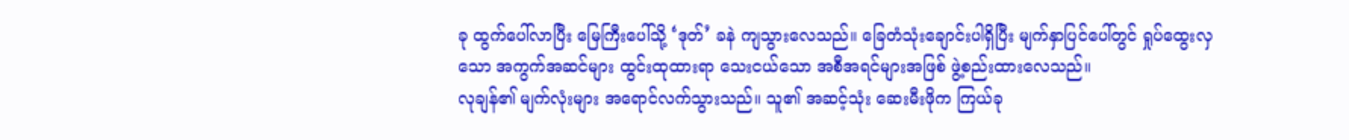ခု ထွက်ပေါ်လာပြီး မြေကြီးပေါ်သို့ ‘ဒုတ်’ ခနဲ ကျသွားလေသည်။ ခြေတံသုံးချောင်းပါရှိပြီး မျက်နှာပြင်ပေါ်တွင် ရှုပ်ထွေးလှသော အကွက်အဆင်များ ထွင်းထုထားရာ သေးငယ်သော အစီအရင်များအဖြစ် ဖွဲ့စည်းထားလေသည်။
လုချန်၏ မျက်လုံးများ အရောင်လက်သွားသည်။ သူ၏ အဆင့်သုံး ဆေးမီးဖိုက ကြယ်ခု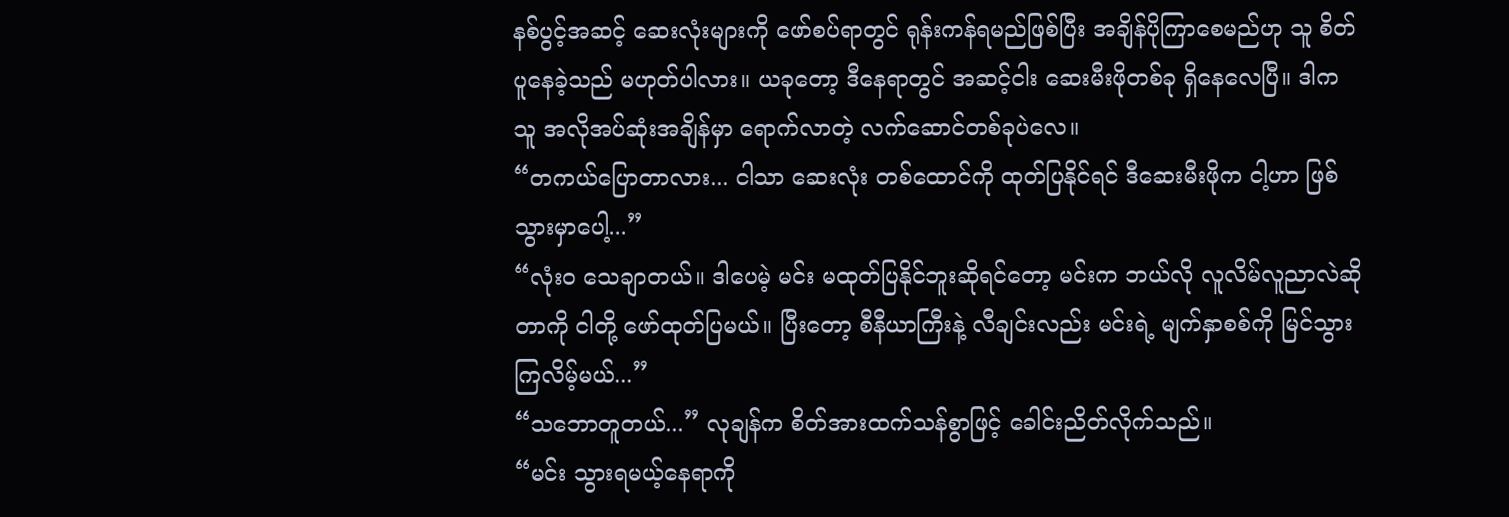နစ်ပွင့်အဆင့် ဆေးလုံးများကို ဖော်စပ်ရာတွင် ရုန်းကန်ရမည်ဖြစ်ပြီး အချိန်ပိုကြာစေမည်ဟု သူ စိတ်ပူနေခဲ့သည် မဟုတ်ပါလား။ ယခုတော့ ဒီနေရာတွင် အဆင့်ငါး ဆေးမီးဖိုတစ်ခု ရှိနေလေပြီ။ ဒါက သူ အလိုအပ်ဆုံးအချိန်မှာ ရောက်လာတဲ့ လက်ဆောင်တစ်ခုပဲလေ။
“တကယ်ပြောတာလား... ငါသာ ဆေးလုံး တစ်ထောင်ကို ထုတ်ပြနိုင်ရင် ဒီဆေးမီးဖိုက ငါ့ဟာ ဖြစ်သွားမှာပေါ့...”
“လုံးဝ သေချာတယ်။ ဒါပေမဲ့ မင်း မထုတ်ပြနိုင်ဘူးဆိုရင်တော့ မင်းက ဘယ်လို လူလိမ်လူညာလဲဆိုတာကို ငါတို့ ဖော်ထုတ်ပြမယ်။ ပြီးတော့ စီနီယာကြီးနဲ့ လီချင်းလည်း မင်းရဲ့ မျက်နှာစစ်ကို မြင်သွားကြလိမ့်မယ်...”
“သဘောတူတယ်...” လုချန်က စိတ်အားထက်သန်စွာဖြင့် ခေါင်းညိတ်လိုက်သည်။
“မင်း သွားရမယ့်နေရာကို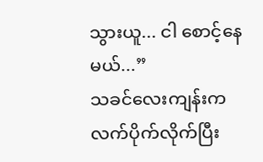သွားယူ... ငါ စောင့်နေမယ်...”
သခင်လေးကျန်းက လက်ပိုက်လိုက်ပြီး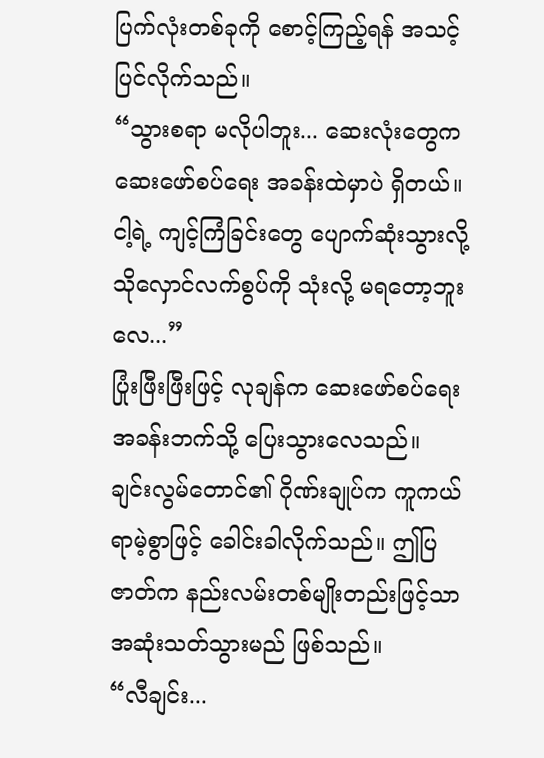ပြက်လုံးတစ်ခုကို စောင့်ကြည့်ရန် အသင့်ပြင်လိုက်သည်။
“သွားစရာ မလိုပါဘူး... ဆေးလုံးတွေက ဆေးဖော်စပ်ရေး အခန်းထဲမှာပဲ ရှိတယ်။ ငါ့ရဲ့ ကျင့်ကြံခြင်းတွေ ပျောက်ဆုံးသွားလို့ သိုလှောင်လက်စွပ်ကို သုံးလို့ မရတော့ဘူးလေ...”
ပြုံးဖြီးဖြီးဖြင့် လုချန်က ဆေးဖော်စပ်ရေး အခန်းဘက်သို့ ပြေးသွားလေသည်။
ချင်းလွမ်တောင်၏ ဂိုဏ်းချုပ်က ကူကယ်ရာမဲ့စွာဖြင့် ခေါင်းခါလိုက်သည်။ ဤပြဇာတ်က နည်းလမ်းတစ်မျိုးတည်းဖြင့်သာ အဆုံးသတ်သွားမည် ဖြစ်သည်။
“လီချင်း...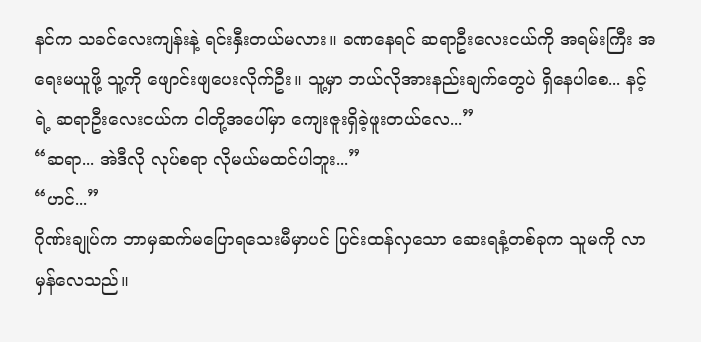နင်က သခင်လေးကျန်းနဲ့ ရင်းနှီးတယ်မလား။ ခဏနေရင် ဆရာဦးလေးငယ်ကို အရမ်းကြီး အရေးမယူဖို့ သူ့ကို ဖျောင်းဖျပေးလိုက်ဦး။ သူ့မှာ ဘယ်လိုအားနည်းချက်တွေပဲ ရှိနေပါစေ... နင့်ရဲ့ ဆရာဦးလေးငယ်က ငါတို့အပေါ်မှာ ကျေးဇူးရှိခဲ့ဖူးတယ်လေ...”
“ဆရာ... အဲဒီလို လုပ်စရာ လိုမယ်မထင်ပါဘူး...”
“ဟင်...”
ဂိုဏ်းချုပ်က ဘာမှဆက်မပြောရသေးမီမှာပင် ပြင်းထန်လှသော ဆေးရနံ့တစ်ခုက သူမကို လာမှန်လေသည်။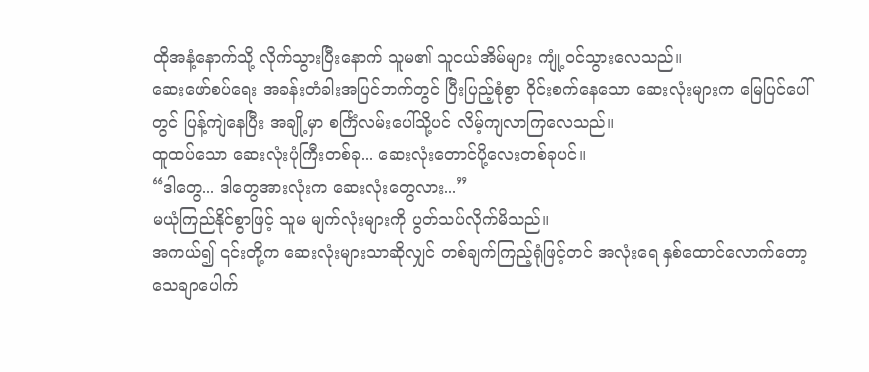ထိုအနံ့နောက်သို့ လိုက်သွားပြီးနောက် သူမ၏ သူငယ်အိမ်များ ကျုံ့ဝင်သွားလေသည်။
ဆေးဖော်စပ်ရေး အခန်းတံခါးအပြင်ဘက်တွင် ပြီးပြည့်စုံစွာ ဝိုင်းစက်နေသော ဆေးလုံးများက မြေပြင်ပေါ်တွင် ပြန့်ကျဲနေပြီး အချို့မှာ စင်္ကြံလမ်းပေါ်သို့ပင် လိမ့်ကျလာကြလေသည်။
ထူထပ်သော ဆေးလုံးပုံကြီးတစ်ခု... ဆေးလုံးတောင်ပို့လေးတစ်ခုပင်။
“ဒါတွေ... ဒါတွေအားလုံးက ဆေးလုံးတွေလား...”
မယုံကြည်နိုင်စွာဖြင့် သူမ မျက်လုံးများကို ပွတ်သပ်လိုက်မိသည်။
အကယ်၍ ၎င်းတို့က ဆေးလုံးများသာဆိုလျှင် တစ်ချက်ကြည့်ရုံဖြင့်တင် အလုံးရေ နှစ်ထောင်လောက်တော့ သေချာပေါက်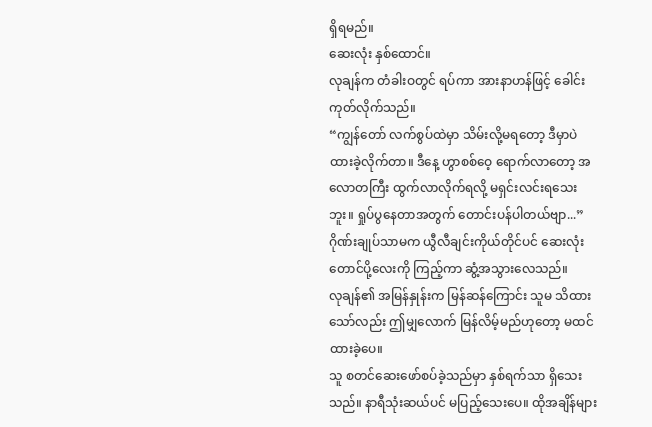ရှိရမည်။
ဆေးလုံး နှစ်ထောင်။
လုချန်က တံခါးဝတွင် ရပ်ကာ အားနာဟန်ဖြင့် ခေါင်းကုတ်လိုက်သည်။
“ကျွန်တော် လက်စွပ်ထဲမှာ သိမ်းလို့မရတော့ ဒီမှာပဲ ထားခဲ့လိုက်တာ။ ဒီနေ့ ဟွာစစ်ဝေ့ ရောက်လာတော့ အလောတကြီး ထွက်လာလိုက်ရလို့ မရှင်းလင်းရသေးဘူး။ ရှုပ်ပွနေတာအတွက် တောင်းပန်ပါတယ်ဗျာ...”
ဂိုဏ်းချုပ်သာမက ယွီလီချင်းကိုယ်တိုင်ပင် ဆေးလုံးတောင်ပို့လေးကို ကြည့်ကာ ဆွံ့အသွားလေသည်။
လုချန်၏ အမြန်နှုန်းက မြန်ဆန်ကြောင်း သူမ သိထားသော်လည်း ဤမျှလောက် မြန်လိမ့်မည်ဟုတော့ မထင်ထားခဲ့ပေ။
သူ စတင်ဆေးဖော်စပ်ခဲ့သည်မှာ နှစ်ရက်သာ ရှိသေးသည်။ နာရီသုံးဆယ်ပင် မပြည့်သေးပေ။ ထိုအချိန်များ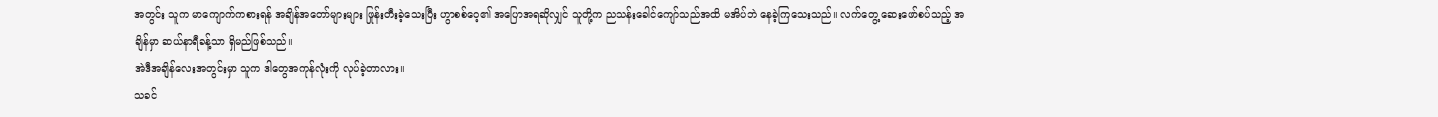အတွင်း သူက မာကျောက်ကစားရန် အချိန်အတော်များများ ဖြုန်းတီးခဲ့သေးပြီး ဟွာစစ်ဝေ့၏ အပြောအရဆိုလျှင် သူတို့က ညသန်းခေါင်ကျော်သည်အထိ မအိပ်ဘဲ နေခဲ့ကြသေးသည်။ လက်တွေ့ ဆေးဖော်စပ်သည့် အချိန်မှာ ဆယ်နာရီခန့်သာ ရှိမည်ဖြစ်သည်။
အဲဒီအချိန်လေးအတွင်းမှာ သူက ဒါတွေအကုန်လုံးကို လုပ်ခဲ့တာလား။
သခင်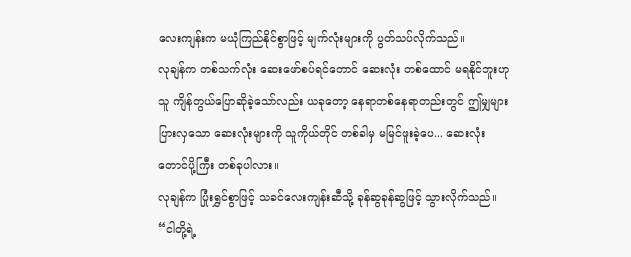လေးကျန်းက မယုံကြည်နိုင်စွာဖြင့် မျက်လုံးများကို ပွတ်သပ်လိုက်သည်။
လုချန်က တစ်သက်လုံး ဆေးဖော်စပ်ရင်တောင် ဆေးလုံး တစ်ထောင် မရနိုင်ဘူးဟု သူ ကျိန်တွယ်ပြောဆိုခဲ့သော်လည်း ယခုတော့ နေရာတစ်နေရာတည်းတွင် ဤမျှများပြားလှသော ဆေးလုံးများကို သူကိုယ်တိုင် တစ်ခါမှ မမြင်ဖူးခဲ့ပေ... ဆေးလုံးတောင်ပို့ကြီး တစ်ခုပါလား။
လုချန်က ပြုံးရွှင်စွာဖြင့် သခင်လေးကျန်းဆီသို့ ခုန်ဆွခုန်ဆွဖြင့် သွားလိုက်သည်။
“ငါတို့ရဲ့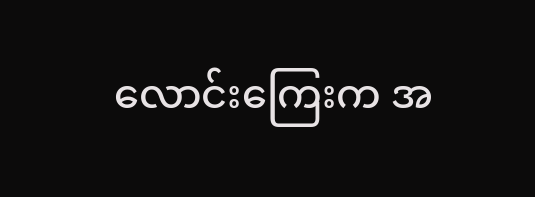လောင်းကြေးက အ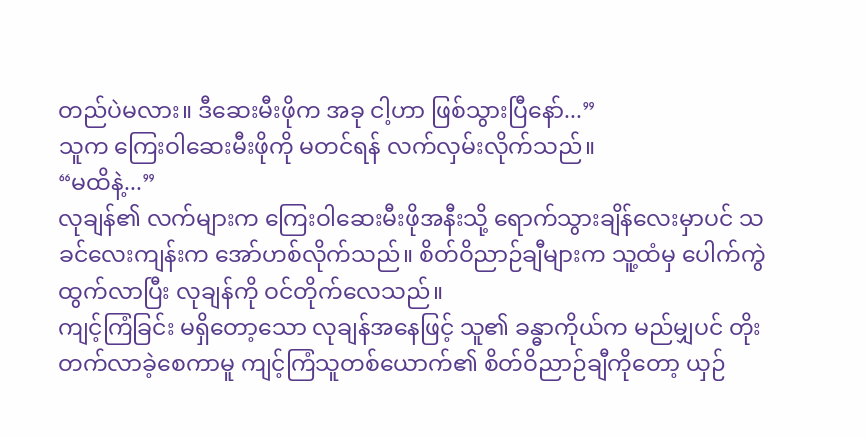တည်ပဲမလား။ ဒီဆေးမီးဖိုက အခု ငါ့ဟာ ဖြစ်သွားပြီနော်...”
သူက ကြေးဝါဆေးမီးဖိုကို မတင်ရန် လက်လှမ်းလိုက်သည်။
“မထိနဲ့...”
လုချန်၏ လက်များက ကြေးဝါဆေးမီးဖိုအနီးသို့ ရောက်သွားချိန်လေးမှာပင် သခင်လေးကျန်းက အော်ဟစ်လိုက်သည်။ စိတ်ဝိညာဉ်ချီများက သူ့ထံမှ ပေါက်ကွဲထွက်လာပြီး လုချန်ကို ဝင်တိုက်လေသည်။
ကျင့်ကြံခြင်း မရှိတော့သော လုချန်အနေဖြင့် သူ၏ ခန္ဓာကိုယ်က မည်မျှပင် တိုးတက်လာခဲ့စေကာမူ ကျင့်ကြံသူတစ်ယောက်၏ စိတ်ဝိညာဉ်ချီကိုတော့ ယှဉ်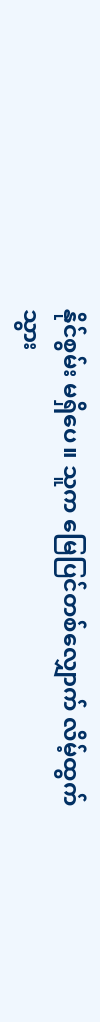နိုင်စွမ်း မရှိပေ။ သူက မြေပြင်တစ်လျှောက် လိမ့်ထွက်သွား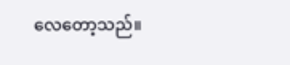လေတော့သည်။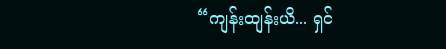“ကျန်းထျန်းယိ... ရှင်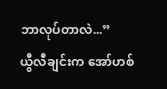ဘာလုပ်တာလဲ...”
ယွီလီချင်းက အော်ဟစ်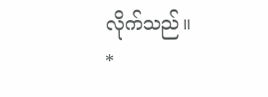လိုက်သည်။
*